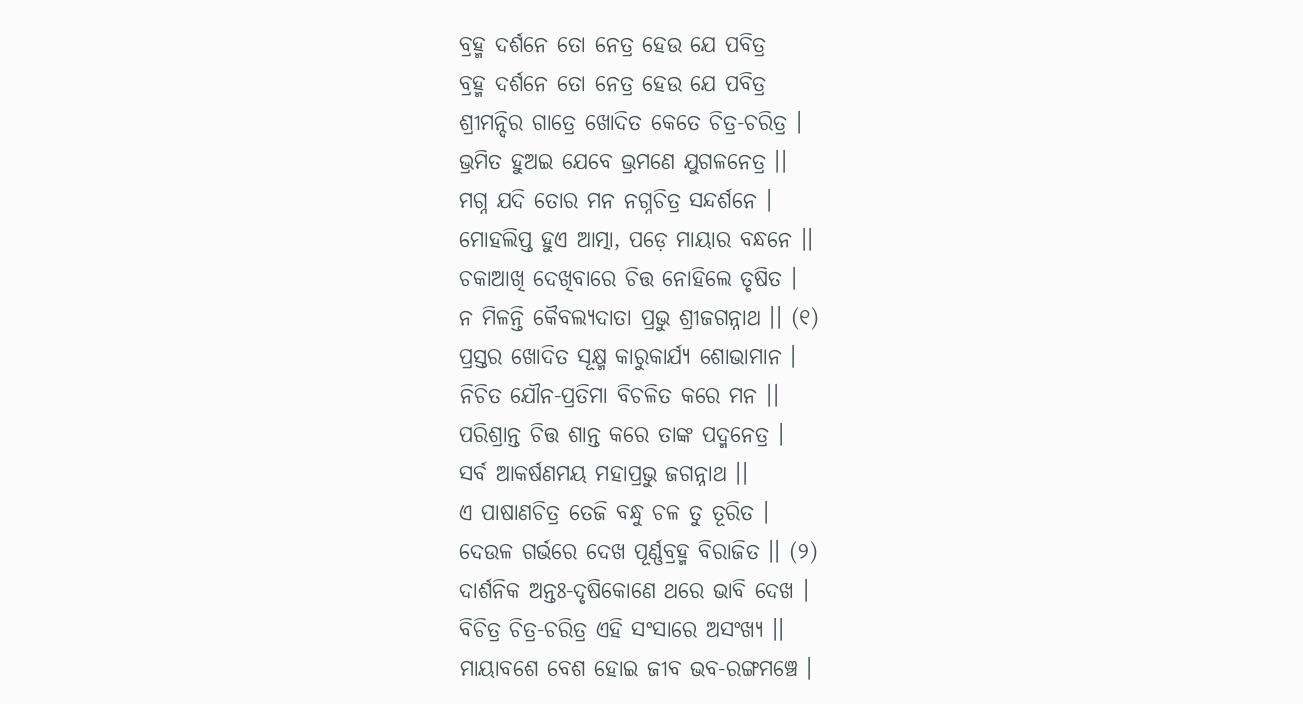ବ୍ରହ୍ମ ଦର୍ଶନେ ତୋ ନେତ୍ର ହେଉ ଯେ ପବିତ୍ର
ବ୍ରହ୍ମ ଦର୍ଶନେ ତୋ ନେତ୍ର ହେଉ ଯେ ପବିତ୍ର
ଶ୍ରୀମନ୍ଦିର ଗାତ୍ରେ ଖୋଦିତ କେତେ ଚିତ୍ର-ଚରିତ୍ର ।
ଭ୍ରମିତ ହୁଅଇ ଯେବେ ଭ୍ରମଣେ ଯୁଗଳନେତ୍ର ।।
ମଗ୍ନ ଯଦି ତୋର ମନ ନଗ୍ନଚିତ୍ର ସନ୍ଦର୍ଶନେ ।
ମୋହଲିପ୍ତ ହୁଏ ଆତ୍ମା, ପଡ଼େ ମାୟାର ବନ୍ଧନେ ।।
ଚକାଆଖି ଦେଖିବାରେ ଚିତ୍ତ ନୋହିଲେ ତୃଷିତ ।
ନ ମିଳନ୍ତି କୈବଲ୍ୟଦାତା ପ୍ରଭୁ ଶ୍ରୀଜଗନ୍ନାଥ ।। (୧)
ପ୍ରସ୍ତର ଖୋଦିତ ସୂକ୍ଷ୍ମ କାରୁକାର୍ଯ୍ୟ ଶୋଭାମାନ ।
ନିଚିତ ଯୌନ-ପ୍ରତିମା ବିଚଳିତ କରେ ମନ ।।
ପରିଶ୍ରାନ୍ତ ଚିତ୍ତ ଶାନ୍ତ କରେ ତାଙ୍କ ପଦ୍ମନେତ୍ର ।
ସର୍ବ ଆକର୍ଷଣମୟ ମହାପ୍ରଭୁ ଜଗନ୍ନାଥ ।।
ଏ ପାଷାଣଚିତ୍ର ତେଜି ବନ୍ଧୁ ଚଳ ତୁ ତୂରିତ ।
ଦେଉଳ ଗର୍ଭରେ ଦେଖ ପୂର୍ଣ୍ଣବ୍ରହ୍ମ ବିରାଜିତ ।। (୨)
ଦାର୍ଶନିକ ଅନ୍ତଃ-ଦୃଷିକୋଣେ ଥରେ ଭାବି ଦେଖ ।
ବିଚିତ୍ର ଚିତ୍ର-ଚରିତ୍ର ଏହି ସଂସାରେ ଅସଂଖ୍ୟ ।।
ମାୟାବଶେ ବେଶ ହୋଇ ଜୀବ ଭବ-ରଙ୍ଗମଞ୍ଚେ ।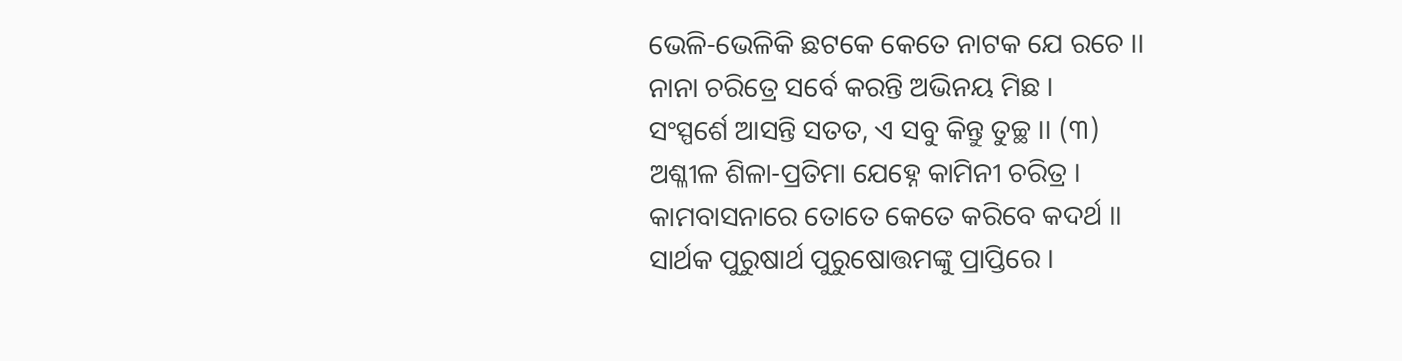ଭେଳି-ଭେଳିକି ଛଟକେ କେତେ ନାଟକ ଯେ ରଚେ ।।
ନାନା ଚରିତ୍ରେ ସର୍ବେ କରନ୍ତି ଅଭିନୟ ମିଛ ।
ସଂସ୍ପର୍ଶେ ଆସନ୍ତି ସତତ, ଏ ସବୁ କିନ୍ତୁ ତୁଚ୍ଛ ।। (୩)
ଅଶ୍ଳୀଳ ଶିଳା-ପ୍ରତିମା ଯେହ୍ନେ କାମିନୀ ଚରିତ୍ର ।
କାମବାସନାରେ ତୋତେ କେତେ କରିବେ କଦର୍ଥ ।।
ସାର୍ଥକ ପୁରୁଷାର୍ଥ ପୁରୁଷୋତ୍ତମଙ୍କୁ ପ୍ରାପ୍ତିରେ ।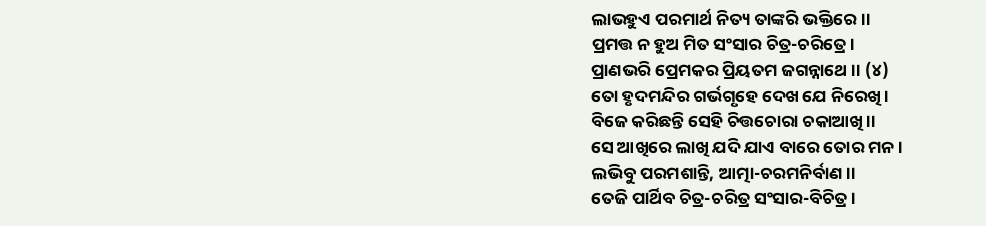ଲାଭହୁଏ ପରମାର୍ଥ ନିତ୍ୟ ତାଙ୍କରି ଭକ୍ତିରେ ।।
ପ୍ରମତ୍ତ ନ ହୁଅ ମିତ ସଂସାର ଚିତ୍ର-ଚରିତ୍ରେ ।
ପ୍ରାଣଭରି ପ୍ରେମକର ପ୍ରିୟତମ ଜଗନ୍ନାଥେ ।। (୪)
ତୋ ହୃଦମନ୍ଦିର ଗର୍ଭଗୃହେ ଦେଖ ଯେ ନିରେଖି ।
ବିଜେ କରିଛନ୍ତି ସେହି ଚିତ୍ତଚୋରା ଚକାଆଖି ।।
ସେ ଆଖିରେ ଲାଖି ଯଦି ଯାଏ ବାରେ ତୋର ମନ ।
ଲଭିବୁ ପରମଶାନ୍ତି, ଆତ୍ମା-ଚରମନିର୍ବାଣ ।।
ତେଜି ପାର୍ଥିବ ଚିତ୍ର-ଚରିତ୍ର ସଂସାର-ବିଚିତ୍ର ।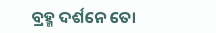ବ୍ରହ୍ମ ଦର୍ଶନେ ତୋ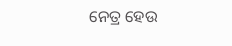ନେତ୍ର ହେଉ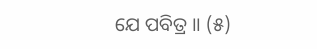ଯେ ପବିତ୍ର ।। (୫)